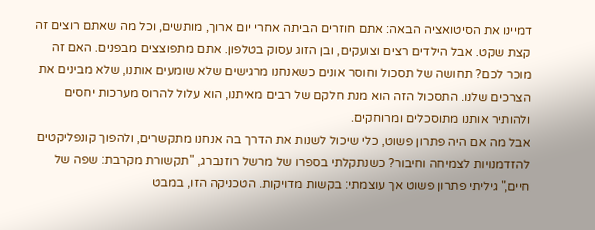דמיינו את הסיטואציה הבאה: אתם חוזרים הביתה אחרי יום ארוך, מותשים, וכל מה שאתם רוצים זה קצת שקט. אבל הילדים רצים וצועקים, ובן הזוג עסוק בטלפון. אתם מתפוצצים מבפנים. האם זה מוכר לכם? תחושה של תסכול וחוסר אונים כשאנחנו מרגישים שלא שומעים אותנו, שלא מבינים את הצרכים שלנו. התסכול הזה הוא מנת חלקם של רבים מאיתנו, הוא עלול להרוס מערכות יחסים ולהותיר אותנו מתוסכלים ומרוחקים.
אבל מה אם היה פתרון פשוט, כלי שיכול לשנות את הדרך בה אנחנו מתקשרים, ולהפוך קונפליקטים להזדמנויות לצמיחה וחיבור? כשנתקלתי בספרו של מרשל רוזנברג, "תקשורת מקרבת: שפה של חיים," גיליתי פתרון פשוט אך עוצמתי: בקשות מדויקות. הטכניקה הזו, במבט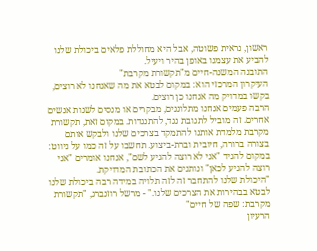ראשון, נראית פשוטה, אבל היא מחוללת פלאים ביכולת שלנו להביע את עצמנו באופן בהיר ויעיל.
התובנה המשנה-חיים מ"תקשורת מקרבת"
העיקרון המרכזי הוא: במקום לבטא את מה שאנחנו לא רוצים, בקשו במדויק מה אנחנו כן רוצים.
הרבה פעמים אנחנו מתלוננים, מבקרים או מנסים לשנות אנשים אחרים. זה מוביל לתגובת נגד, להתנגדות. במקום זאת, תקשורת מקרבת מלמדת אותנו להתמקד בצרכים שלנו ולבקש אותם בצורה ברורה, חיובית וברת-ביצוע. תחשבו על זה כמו על ניווט: במקום להגיד "אני לא רוצה להגיע לשם", אנחנו אומרים "אני רוצה להגיע לכאן" ונותנים את הכתובת המדויקת.
"היכולת שלנו להתחבר זה לזה תלויה במידה רבה ביכולת שלנו לבטא בבהירות את הצרכים שלנו." - מרשל רוזנברג, "תקשורת מקרבת: שפה של חיים"
הרעיון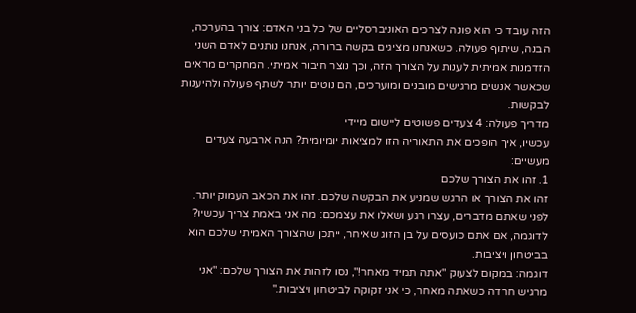הזה עובד כי הוא פונה לצרכים האוניברסליים של כל בני האדם: צורך בהערכה, הבנה, שיתוף פעולה. כשאנחנו מציגים בקשה ברורה, אנחנו נותנים לאדם השני הזדמנות אמיתית לענות על הצורך הזה, וכך נוצר חיבור אמיתי. המחקרים מראים שכאשר אנשים מרגישים מובנים ומוערכים, הם נוטים יותר לשתף פעולה ולהיענות לבקשות.
מדריך פעולה: 4 צעדים פשוטים ליישום מיידי
עכשיו, איך הופכים את התאוריה הזו למציאות יומיומית? הנה ארבעה צעדים מעשיים:
1. זהו את הצורך שלכם
זהו את הצורך או הרגש שמניע את הבקשה שלכם. זהו את הכאב העמוק יותר.
לפני שאתם מדברים, עצרו רגע ושאלו את עצמכם: מה אני באמת צריך עכשיו? לדוגמה, אם אתם כועסים על בן הזוג שאיחר, ייתכן שהצורך האמיתי שלכם הוא בביטחון ויציבות.
דוגמה: במקום לצעוק "אתה תמיד מאחר!", נסו לזהות את הצורך שלכם: "אני מרגיש חרדה כשאתה מאחר, כי אני זקוקה לביטחון ויציבות."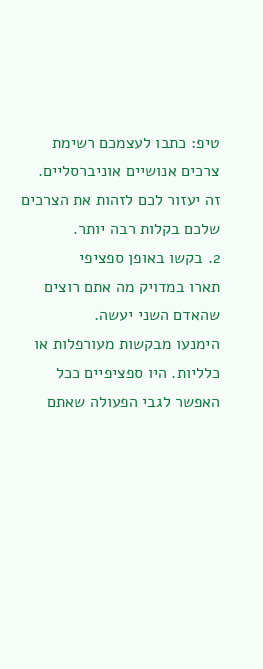טיפ: כתבו לעצמכם רשימת צרכים אנושיים אוניברסליים. זה יעזור לכם לזהות את הצרכים שלכם בקלות רבה יותר.
2. בקשו באופן ספציפי
תארו במדויק מה אתם רוצים שהאדם השני יעשה.
הימנעו מבקשות מעורפלות או כלליות. היו ספציפיים ככל האפשר לגבי הפעולה שאתם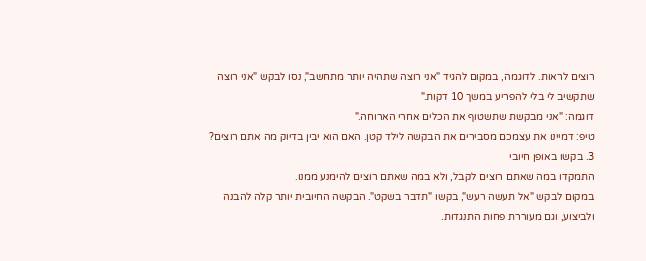רוצים לראות. לדוגמה, במקום להגיד "אני רוצה שתהיה יותר מתחשב", נסו לבקש "אני רוצה שתקשיב לי בלי להפריע במשך 10 דקות."
דוגמה: "אני מבקשת שתשטוף את הכלים אחרי הארוחה."
טיפ: דמיינו את עצמכם מסבירים את הבקשה לילד קטן. האם הוא יבין בדיוק מה אתם רוצים?
3. בקשו באופן חיובי
התמקדו במה שאתם רוצים לקבל, ולא במה שאתם רוצים להימנע ממנו.
במקום לבקש "אל תעשה רעש", בקשו "תדבר בשקט". הבקשה החיובית יותר קלה להבנה ולביצוע, וגם מעוררת פחות התנגדות.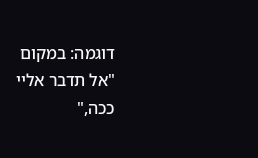דוגמה: במקום "אל תדבר אליי ככה,"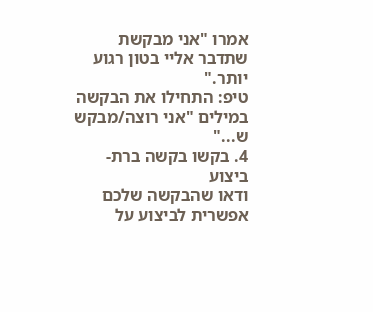אמרו "אני מבקשת שתדבר אליי בטון רגוע יותר."
טיפ: התחילו את הבקשה במילים "אני רוצה/מבקש ש..."
4. בקשו בקשה ברת-ביצוע
ודאו שהבקשה שלכם אפשרית לביצוע על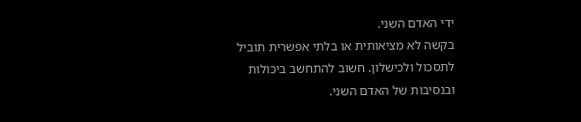ידי האדם השני.
בקשה לא מציאותית או בלתי אפשרית תוביל לתסכול ולכישלון. חשוב להתחשב ביכולות ובנסיבות של האדם השני.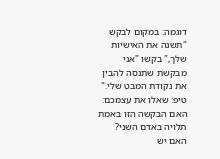דוגמה: במקום לבקש "תשנה את האישיות שלך," בקשו "אני מבקשת שתנסה להבין את נקודת המבט שלי."
טיפ: שאלו את עצמכם: האם הבקשה הזו באמת תלויה באדם השני? האם יש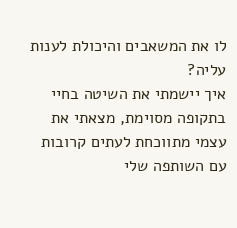לו את המשאבים והיכולת לענות עליה?
איך יישמתי את השיטה בחיי
בתקופה מסוימת, מצאתי את עצמי מתווכחת לעתים קרובות עם השותפה שלי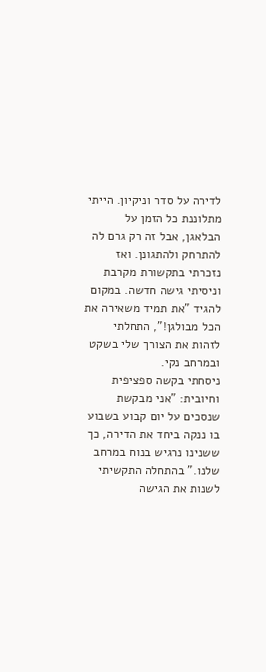לדירה על סדר וניקיון. הייתי מתלוננת כל הזמן על הבלאגן, אבל זה רק גרם לה להתרחק ולהתגונן. ואז נזכרתי בתקשורת מקרבת וניסיתי גישה חדשה. במקום להגיד "את תמיד משאירה את הכל מבולגן!", התחלתי לזהות את הצורך שלי בשקט ובמרחב נקי.
ניסחתי בקשה ספציפית וחיובית: "אני מבקשת שנסכים על יום קבוע בשבוע בו ננקה ביחד את הדירה, כך ששנינו נרגיש בנוח במרחב שלנו." בהתחלה התקשיתי לשנות את הגישה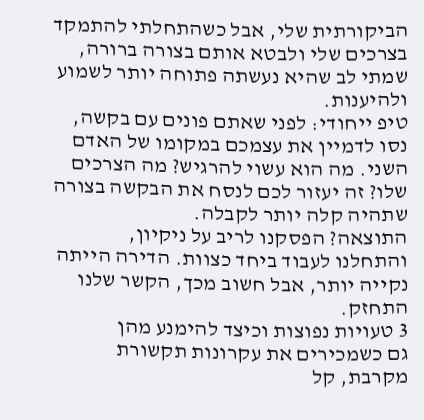הביקורתית שלי, אבל כשהתחלתי להתמקד בצרכים שלי ולבטא אותם בצורה ברורה, שמתי לב שהיא נעשתה פתוחה יותר לשמוע ולהיענות.
טיפ ייחודי: לפני שאתם פונים עם בקשה, נסו לדמיין את עצמכם במקומו של האדם השני. מה הוא עשוי להרגיש? מה הצרכים שלו? זה יעזור לכם לנסח את הבקשה בצורה שתהיה קלה יותר לקבלה.
התוצאה? הפסקנו לריב על ניקיון, והתחלנו לעבוד ביחד כצוות. הדירה הייתה נקייה יותר, אבל חשוב מכך, הקשר שלנו התחזק.
3 טעויות נפוצות וכיצד להימנע מהן
גם כשמכירים את עקרונות תקשורת מקרבת, קל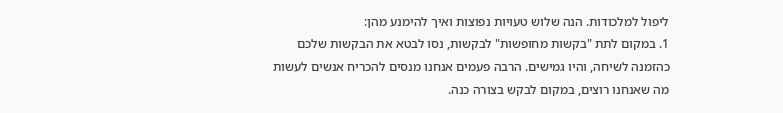ליפול למלכודות. הנה שלוש טעויות נפוצות ואיך להימנע מהן:
1. במקום לתת "בקשות מחופשות" לבקשות, נסו לבטא את הבקשות שלכם כהזמנה לשיחה, והיו גמישים. הרבה פעמים אנחנו מנסים להכריח אנשים לעשות מה שאנחנו רוצים, במקום לבקש בצורה כנה.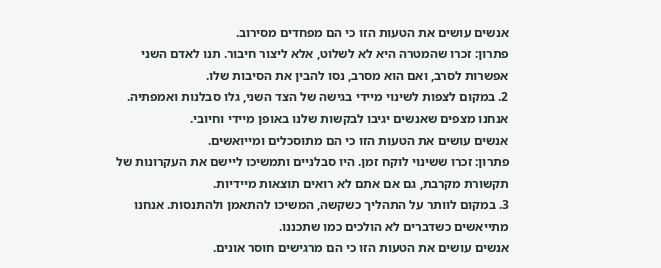אנשים עושים את הטעות הזו כי הם מפחדים מסירוב.
פתרון: זכרו שהמטרה היא לא לשלוט, אלא ליצור חיבור. תנו לאדם השני אפשרות לסרב, ואם הוא מסרב, נסו להבין את הסיבות שלו.
2. במקום לצפות לשינוי מיידי בגישה של הצד השני, גלו סבלנות ואמפתיה. אנחנו מצפים שאנשים יגיבו לבקשות שלנו באופן מיידי וחיובי.
אנשים עושים את הטעות הזו כי הם מתוסכלים ומייואשים.
פתרון: זכרו ששינוי לוקח זמן. היו סבלניים ותמשיכו ליישם את העקרונות של תקשורת מקרבת, גם אם אתם לא רואים תוצאות מיידיות.
3. במקום לוותר על התהליך כשקשה, המשיכו להתאמן ולהתנסות. אנחנו מתייאשים כשדברים לא הולכים כמו שתכננו.
אנשים עושים את הטעות הזו כי הם מרגישים חוסר אונים.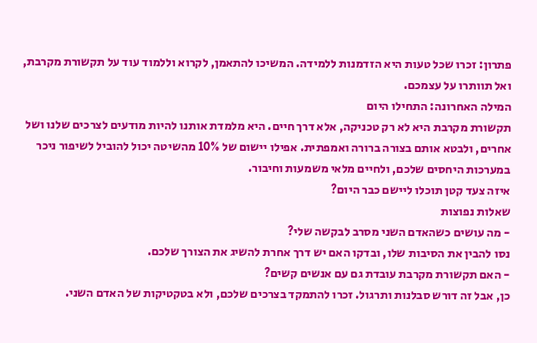פתרון: זכרו שכל טעות היא הזדמנות ללמידה. המשיכו להתאמן, לקרוא וללמוד עוד על תקשורת מקרבת, ואל תוותרו על עצמכם.
המילה האחרונה: התחילו היום
תקשורת מקרבת היא לא רק טכניקה, אלא דרך חיים. היא מלמדת אותנו להיות מודעים לצרכים שלנו ושל אחרים, ולבטא אותם בצורה ברורה ואמפתית. אפילו יישום של 10% מהשיטה יכול להוביל לשיפור ניכר במערכות היחסים שלכם, ולחיים מלאי משמעות וחיבור.
איזה צעד קטן תוכלו ליישם כבר היום?
שאלות נפוצות
- מה עושים כשהאדם השני מסרב לבקשה שלי?
נסו להבין את הסיבות שלו, ובדקו האם יש דרך אחרת להשיג את הצורך שלכם.
- האם תקשורת מקרבת עובדת גם עם אנשים קשים?
כן, אבל זה דורש סבלנות ותרגול. זכרו להתמקד בצרכים שלכם, ולא בטקטיקות של האדם השני.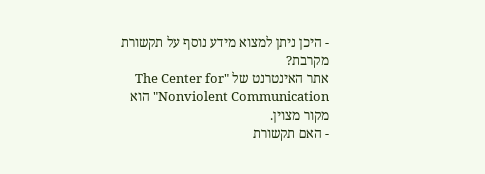- היכן ניתן למצוא מידע נוסף על תקשורת מקרבת?
אתר האינטרנט של "The Center for Nonviolent Communication" הוא מקור מצוין.
- האם תקשורת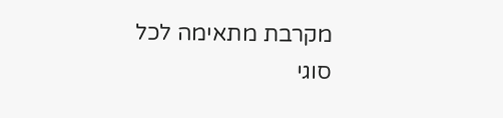מקרבת מתאימה לכל סוגי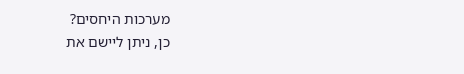מערכות היחסים?
כן, ניתן ליישם את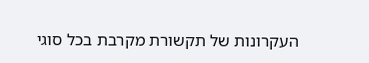העקרונות של תקשורת מקרבת בכל סוגי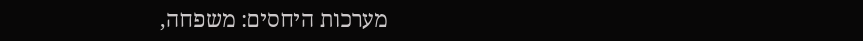מערכות היחסים: משפחה,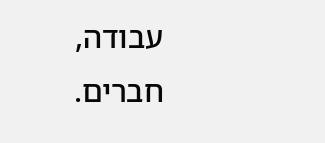עבודה, חברים.